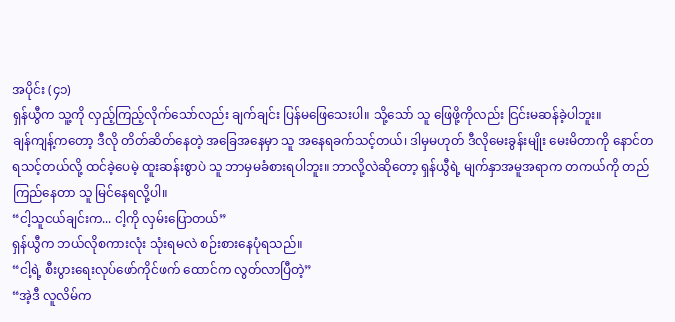အပိုင်း (၄၁)
ရှန်ယွီက သူ့ကို လှည့်ကြည့်လိုက်သော်လည်း ချက်ချင်း ပြန်မဖြေသေးပါ။ သို့သော် သူ ဖြေဖို့ကိုလည်း ငြင်းမဆန်ခဲ့ပါဘူး။
ချန်ကျန့်ကတော့ ဒီလို တိတ်ဆိတ်နေတဲ့ အခြေအနေမှာ သူ အနေရခက်သင့်တယ်၊ ဒါမှမဟုတ် ဒီလိုမေးခွန်းမျိုး မေးမိတာကို နောင်တရသင့်တယ်လို့ ထင်ခဲ့ပေမဲ့ ထူးဆန်းစွာပဲ သူ ဘာမှမခံစားရပါဘူး။ ဘာလို့လဲဆိုတော့ ရှန်ယွီရဲ့ မျက်နှာအမူအရာက တကယ်ကို တည်ကြည်နေတာ သူ မြင်နေရလို့ပါ။
“ငါ့သူငယ်ချင်းက... ငါ့ကို လှမ်းပြောတယ်”
ရှန်ယွီက ဘယ်လိုစကားလုံး သုံးရမလဲ စဉ်းစားနေပုံရသည်။
“ငါ့ရဲ့ စီးပွားရေးလုပ်ဖော်ကိုင်ဖက် ထောင်က လွတ်လာပြီတဲ့”
“အဲ့ဒီ လူလိမ်က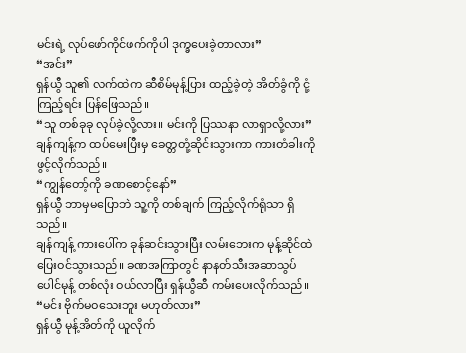မင်းရဲ့ လုပ်ဖော်ကိုင်ဖက်ကိုပါ ဒုက္ခပေးခဲ့တာလား”
“အင်း”
ရှန်ယွီ သူ၏ လက်ထဲက ဆီစိမ်မုန့်ပြား ထည့်ခဲ့တဲ့ အိတ်ခွံကို ငုံ့ကြည့်ရင်း ပြန်ဖြေသည်။
“သူ တစ်ခုခု လုပ်ခဲ့လို့လား။ မင်းကို ပြဿနာ လာရှာလို့လား”
ချန်ကျန့်က ထပ်မေးပြီးမှ ခေတ္တတုံ့ဆိုင်းသွားကာ ကားတံခါးကို ဖွင့်လိုက်သည်။
“ကျွန်တော့်ကို ခဏစောင့်နော်”
ရှန်ယွီ ဘာမှမပြောဘဲ သူ့ကို တစ်ချက် ကြည့်လိုက်ရုံသာ ရှိသည်။
ချန်ကျန့် ကားပေါ်က ခုန်ဆင်းသွားပြီး လမ်းဘေးက မုန့်ဆိုင်ထဲ ပြေးဝင်သွားသည်။ ခဏအကြာတွင် နာနတ်သီးအဆာသွပ် ပေါင်မုန့် တစ်လုံး ဝယ်လာပြီး ရှန်ယွီဆီ ကမ်းပေးလိုက်သည်။
“မင်း ဗိုက်မဝသေးဘူး မဟုတ်လား”
ရှန်ယွီ မုန့်အိတ်ကို ယူလိုက်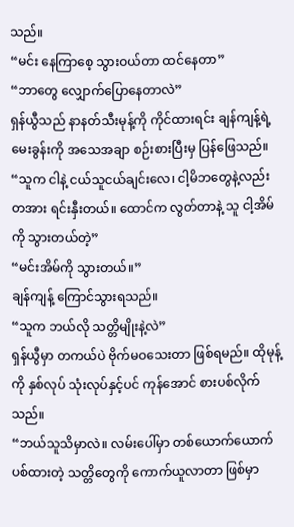သည်။
“မင်း နေကြာစေ့ သွားဝယ်တာ ထင်နေတာ”
“ဘာတွေ လျှောက်ပြောနေတာလဲ”
ရှန်ယွီသည် နာနတ်သီးမုန့်ကို ကိုင်ထားရင်း ချန်ကျန့်ရဲ့ မေးခွန်းကို အသေအချာ စဉ်းစားပြီးမှ ပြန်ဖြေသည်။
“သူက ငါနဲ့ ငယ်သူငယ်ချင်းလေ၊ ငါ့မိဘတွေနဲ့လည်း တအား ရင်းနှီးတယ်။ ထောင်က လွတ်တာနဲ့ သူ ငါ့အိမ်ကို သွားတယ်တဲ့”
“မင်းအိမ်ကို သွားတယ်။”
ချန်ကျန့် ကြောင်သွားရသည်။
“သူက ဘယ်လို သတ္တိမျိုးနဲ့လဲ”
ရှန်ယွီမှာ တကယ်ပဲ ဗိုက်မဝသေးတာ ဖြစ်ရမည်။ ထိုမုန့်ကို နှစ်လုပ် သုံးလုပ်နှင့်ပင် ကုန်အောင် စားပစ်လိုက်သည်။
“ဘယ်သူသိမှာလဲ။ လမ်းပေါ်မှာ တစ်ယောက်ယောက် ပစ်ထားတဲ့ သတ္တိတွေကို ကောက်ယူလာတာ ဖြစ်မှာ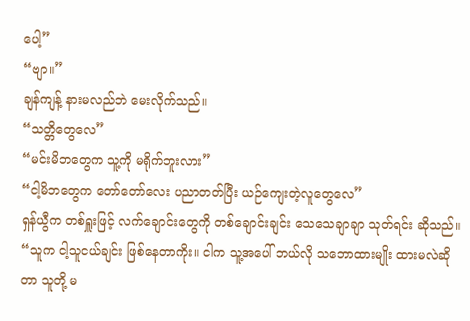ပေါ့”
“ဗျာ။”
ချန်ကျန့် နားမလည်ဘဲ မေးလိုက်သည်။
“သတ္တိတွေလေ”
“မင်းမိဘတွေက သူ့ကို မရိုက်ဘူးလား”
“ငါ့မိဘတွေက တော်တော်လေး ပညာတတ်ပြီး ယဉ်ကျေးတဲ့လူတွေလေ”
ရှန်ယွီက တစ်ရှူးဖြင့် လက်ချောင်းတွေကို တစ်ချောင်းချင်း သေသေချာချာ သုတ်ရင်း ဆိုသည်။
“သူက ငါ့သူငယ်ချင်း ဖြစ်နေတာကိုး။ ငါက သူ့အပေါ် ဘယ်လို သဘောထားမျိုး ထားမလဲဆိုတာ သူတို့ မ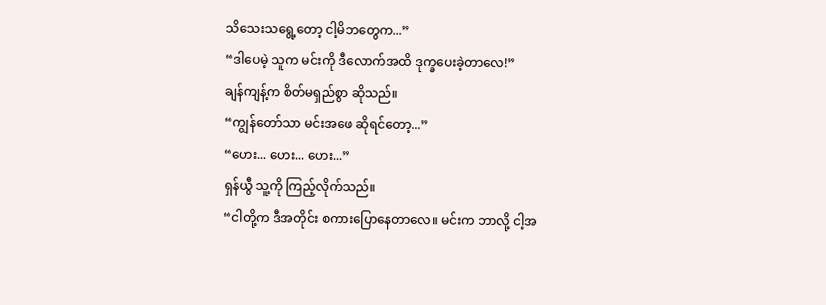သိသေးသရွေ့တော့ ငါ့မိဘတွေက...”
“ဒါပေမဲ့ သူက မင်းကို ဒီလောက်အထိ ဒုက္ခပေးခဲ့တာလေ!”
ချန်ကျန့်က စိတ်မရှည်စွာ ဆိုသည်။
“ကျွန်တော်သာ မင်းအဖေ ဆိုရင်တော့...”
“ဟေး... ဟေး... ဟေး...”
ရှန်ယွီ သူ့ကို ကြည့်လိုက်သည်။
“ငါတို့က ဒီအတိုင်း စကားပြောနေတာလေ။ မင်းက ဘာလို့ ငါ့အ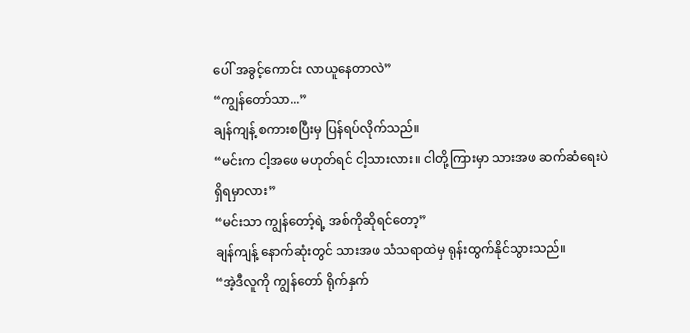ပေါ် အခွင့်ကောင်း လာယူနေတာလဲ”
“ကျွန်တော်သာ...”
ချန်ကျန့် စကားစပြီးမှ ပြန်ရပ်လိုက်သည်။
“မင်းက ငါ့အဖေ မဟုတ်ရင် ငါ့သားလား။ ငါတို့ကြားမှာ သားအဖ ဆက်ဆံရေးပဲ ရှိရမှာလား”
“မင်းသာ ကျွန်တော့်ရဲ့ အစ်ကိုဆိုရင်တော့”
ချန်ကျန့် နောက်ဆုံးတွင် သားအဖ သံသရာထဲမှ ရုန်းထွက်နိုင်သွားသည်။
“အဲ့ဒီလူကို ကျွန်တော် ရိုက်နှက်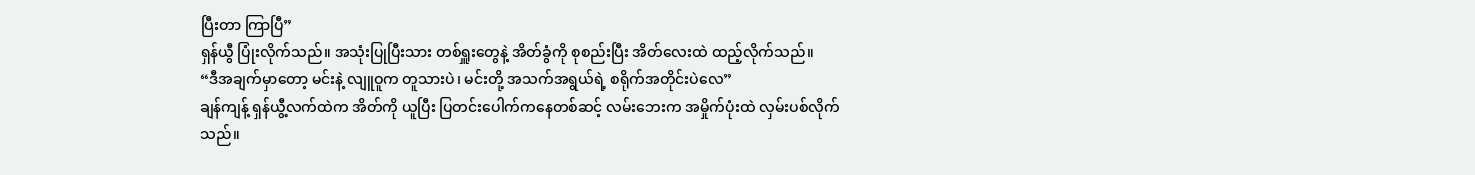ပြီးတာ ကြာပြီ”
ရှန်ယွီ ပြုံးလိုက်သည်။ အသုံးပြုပြီးသား တစ်ရှူးတွေနဲ့ အိတ်ခွံကို စုစည်းပြီး အိတ်လေးထဲ ထည့်လိုက်သည်။
“ဒီအချက်မှာတော့ မင်းနဲ့ လျူဝူက တူသားပဲ၊ မင်းတို့ အသက်အရွယ်ရဲ့ စရိုက်အတိုင်းပဲလေ”
ချန်ကျန့် ရှန်ယွီ့လက်ထဲက အိတ်ကို ယူပြီး ပြတင်းပေါက်ကနေတစ်ဆင့် လမ်းဘေးက အမှိုက်ပုံးထဲ လှမ်းပစ်လိုက်သည်။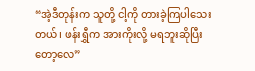“အဲ့ဒီတုန်းက သူတို့ ငါ့ကို တားခဲ့ကြပါသေးတယ်၊ ဖန်းရွှီက အားကိုးလို့ မရဘူးဆိုပြီးတော့လေ”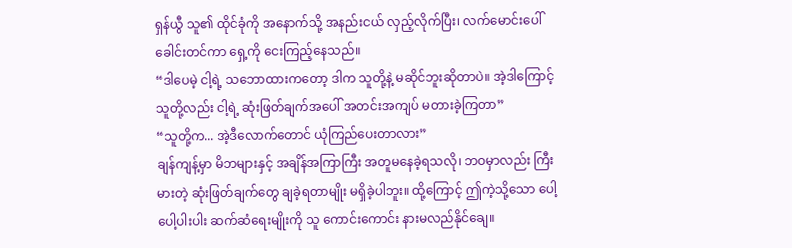ရှန်ယွီ သူ၏ ထိုင်ခုံကို အနောက်သို့ အနည်းငယ် လှည့်လိုက်ပြီး၊ လက်မောင်းပေါ် ခေါင်းတင်ကာ ရှေ့ကို ငေးကြည့်နေသည်။
“ဒါပေမဲ့ ငါ့ရဲ့ သဘောထားကတော့ ဒါက သူတို့နဲ့ မဆိုင်ဘူးဆိုတာပဲ။ အဲ့ဒါကြောင့် သူတို့လည်း ငါ့ရဲ့ ဆုံးဖြတ်ချက်အပေါ် အတင်းအကျပ် မတားခဲ့ကြတာ”
“သူတို့က... အဲ့ဒီလောက်တောင် ယုံကြည်ပေးတာလား”
ချန်ကျန့်မှာ မိဘများနှင့် အချိန်အကြာကြီး အတူမနေခဲ့ရသလို၊ ဘဝမှာလည်း ကြီးမားတဲ့ ဆုံးဖြတ်ချက်တွေ ချခဲ့ရတာမျိုး မရှိခဲ့ပါဘူး။ ထို့ကြောင့် ဤကဲ့သို့သော ပေါ့ပေါ့ပါးပါး ဆက်ဆံရေးမျိုးကို သူ ကောင်းကောင်း နားမလည်နိုင်ချေ။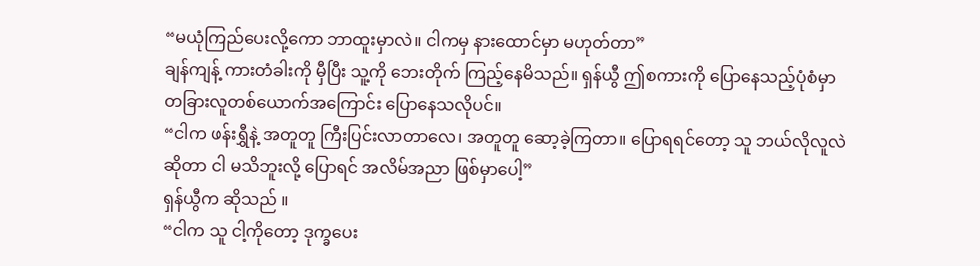“မယုံကြည်ပေးလို့ကော ဘာထူးမှာလဲ။ ငါကမှ နားထောင်မှာ မဟုတ်တာ”
ချန်ကျန့် ကားတံခါးကို မှီပြီး သူ့ကို ဘေးတိုက် ကြည့်နေမိသည်။ ရှန်ယွီ ဤစကားကို ပြောနေသည့်ပုံစံမှာ တခြားလူတစ်ယောက်အကြောင်း ပြောနေသလိုပင်။
“ငါက ဖန်းရွှီနဲ့ အတူတူ ကြီးပြင်းလာတာလေ၊ အတူတူ ဆော့ခဲ့ကြတာ။ ပြောရရင်တော့ သူ ဘယ်လိုလူလဲဆိုတာ ငါ မသိဘူးလို့ ပြောရင် အလိမ်အညာ ဖြစ်မှာပေါ့”
ရှန်ယွီက ဆိုသည် ။
“ငါက သူ ငါ့ကိုတော့ ဒုက္ခပေး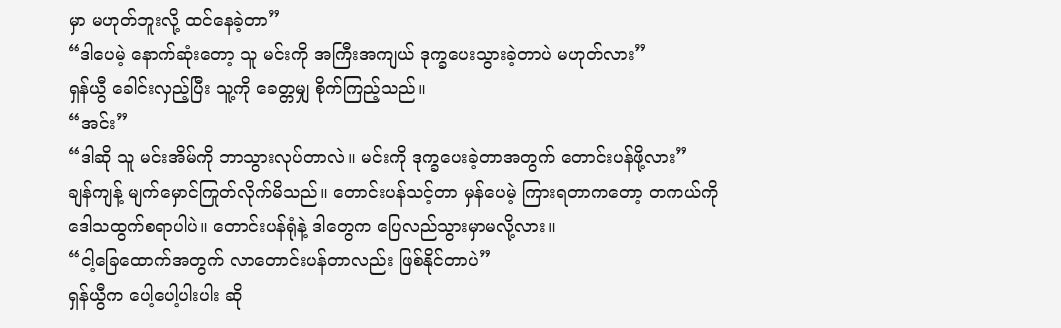မှာ မဟုတ်ဘူးလို့ ထင်နေခဲ့တာ”
“ဒါပေမဲ့ နောက်ဆုံးတော့ သူ မင်းကို အကြီးအကျယ် ဒုက္ခပေးသွားခဲ့တာပဲ မဟုတ်လား”
ရှန်ယွီ ခေါင်းလှည့်ပြီး သူ့ကို ခေတ္တမျှ စိုက်ကြည့်သည်။
“အင်း”
“ဒါဆို သူ မင်းအိမ်ကို ဘာသွားလုပ်တာလဲ။ မင်းကို ဒုက္ခပေးခဲ့တာအတွက် တောင်းပန်ဖို့လား”
ချန်ကျန့် မျက်မှောင်ကြုတ်လိုက်မိသည်။ တောင်းပန်သင့်တာ မှန်ပေမဲ့ ကြားရတာကတော့ တကယ်ကို ဒေါသထွက်စရာပါပဲ။ တောင်းပန်ရုံနဲ့ ဒါတွေက ပြေလည်သွားမှာမလို့လား။
“ငါ့ခြေထောက်အတွက် လာတောင်းပန်တာလည်း ဖြစ်နိုင်တာပဲ”
ရှန်ယွီက ပေါ့ပေါ့ပါးပါး ဆို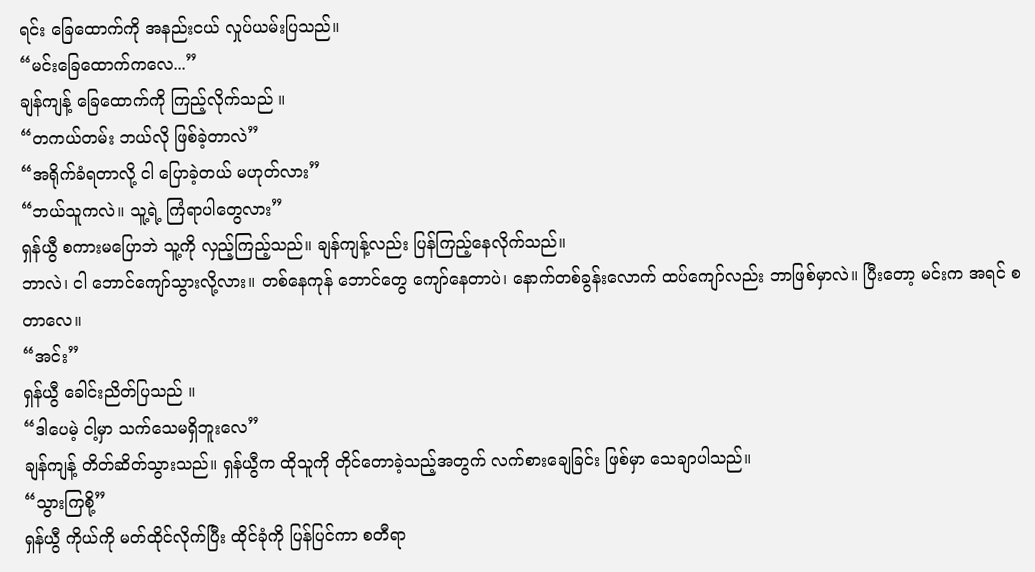ရင်း ခြေထောက်ကို အနည်းငယ် လှုပ်ယမ်းပြသည်။
“မင်းခြေထောက်ကလေ...”
ချန်ကျန့် ခြေထောက်ကို ကြည့်လိုက်သည် ။
“တကယ်တမ်း ဘယ်လို ဖြစ်ခဲ့တာလဲ”
“အရိုက်ခံရတာလို့ ငါ ပြောခဲ့တယ် မဟုတ်လား”
“ဘယ်သူကလဲ။ သူ့ရဲ့ ကြံရာပါတွေလား”
ရှန်ယွီ စကားမပြောဘဲ သူ့ကို လှည့်ကြည့်သည်။ ချန်ကျန့်လည်း ပြန်ကြည့်နေလိုက်သည်။
ဘာလဲ၊ ငါ ဘောင်ကျော်သွားလို့လား။ တစ်နေကုန် ဘောင်တွေ ကျော်နေတာပဲ၊ နောက်တစ်ခွန်းလောက် ထပ်ကျော်လည်း ဘာဖြစ်မှာလဲ။ ပြီးတော့ မင်းက အရင် စတာလေ။
“အင်း”
ရှန်ယွီ ခေါင်းညိတ်ပြသည် ။
“ဒါပေမဲ့ ငါ့မှာ သက်သေမရှိဘူးလေ”
ချန်ကျန့် တိတ်ဆိတ်သွားသည်။ ရှန်ယွီက ထိုသူကို တိုင်တောခဲ့သည့်အတွက် လက်စားချေခြင်း ဖြစ်မှာ သေချာပါသည်။
“သွားကြစို့”
ရှန်ယွီ ကိုယ်ကို မတ်ထိုင်လိုက်ပြီး ထိုင်ခုံကို ပြန်ပြင်ကာ စတီရာ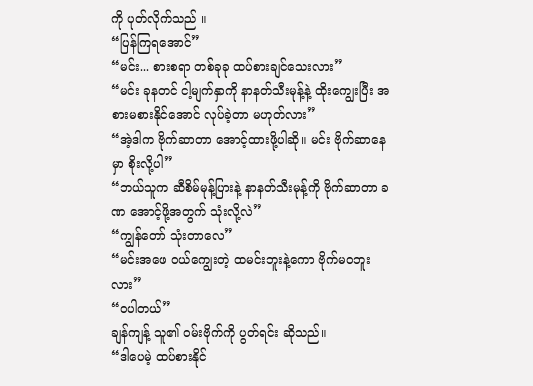ကို ပုတ်လိုက်သည် ။
“ပြန်ကြရအောင်”
“မင်း... စားစရာ တစ်ခုခု ထပ်စားချင်သေးလား”
“မင်း ခုနတင် ငါ့မျက်နှာကို နာနတ်သီးမုန့်နဲ့ ထိုးကျွေးပြီး အစားမစားနိုင်အောင် လုပ်ခဲ့တာ မဟုတ်လား”
“အဲ့ဒါက ဗိုက်ဆာတာ အောင့်ထားဖို့ပါဆို။ မင်း ဗိုက်ဆာနေမှာ စိုးလို့ပါ”
“ဘယ်သူက ဆီစိမ်မုန့်ပြားနဲ့ နာနတ်သီးမုန့်ကို ဗိုက်ဆာတာ ခဏ အောင့်ဖို့အတွက် သုံးလို့လဲ”
“ကျွန်တော် သုံးတာလေ”
“မင်းအဖေ ဝယ်ကျွေးတဲ့ ထမင်းဘူးနဲ့ကော ဗိုက်မဝဘူးလား”
“ဝပါတယ်”
ချန်ကျန့် သူ၏ ဝမ်းဗိုက်ကို ပွတ်ရင်း ဆိုသည်။
“ဒါပေမဲ့ ထပ်စားနိုင်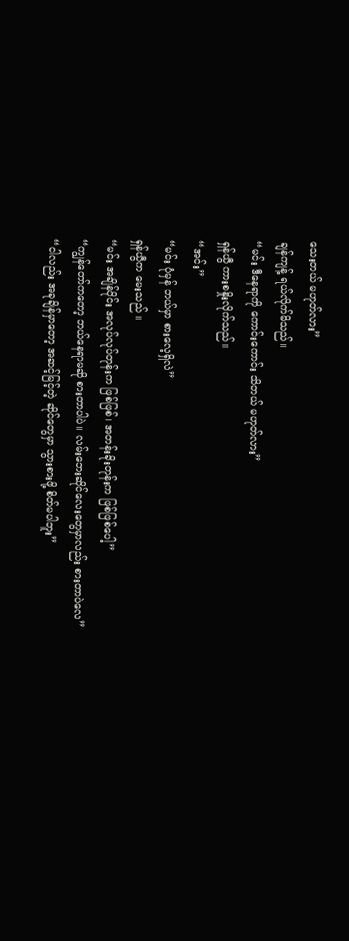သေးတယ် မဟုတ်လား”
ချန်ကျန့် ရယ်လိုက်မိသည်။
“မင်း ဒီနေရာကို ကောင်းကောင်း သိတယ် မဟုတ်လား”
ရှန်ယွီ ကားစနှိုးလိုက်သည်။
“အင်း”
“မင်း ပုံမှန် ဘယ်မှာ စားလေ့ရှိလဲ”
ရှန်ယွီက မေးသည် ။
“မင်း အချိန်ပိုင်း အလုပ်လုပ်တုန်းက ဖြစ်ဖြစ်၊ အတန်းခိုးတုန်းက ဖြစ်ဖြစ်ပေါ့”
“ကျွန်တော်ကတော့ ဘယ်နေရာမဆို စားတာပါပဲ။ လမ်းဘေးဆိုင်လေးတွေမှာလည်း စားတာပဲလေ”
“ငါလည်း အခုချိန်မှာတော့ အဆင့်မြင့်တဲ့ ဆိုင်တွေမှာ သွားစားဖို့ စိတ်မပါဘူး”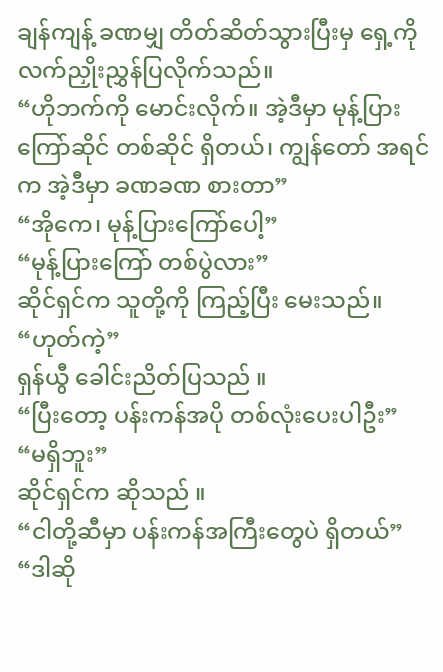ချန်ကျန့် ခဏမျှ တိတ်ဆိတ်သွားပြီးမှ ရှေ့ကို လက်ညှိုးညွှန်ပြလိုက်သည်။
“ဟိုဘက်ကို မောင်းလိုက်။ အဲ့ဒီမှာ မုန့်ပြားကြော်ဆိုင် တစ်ဆိုင် ရှိတယ်၊ ကျွန်တော် အရင်က အဲ့ဒီမှာ ခဏခဏ စားတာ”
“အိုကေ၊ မုန့်ပြားကြော်ပေါ့”
“မုန့်ပြားကြော် တစ်ပွဲလား”
ဆိုင်ရှင်က သူတို့ကို ကြည့်ပြီး မေးသည်။
“ဟုတ်ကဲ့”
ရှန်ယွီ ခေါင်းညိတ်ပြသည် ။
“ပြီးတော့ ပန်းကန်အပို တစ်လုံးပေးပါဦး”
“မရှိဘူး”
ဆိုင်ရှင်က ဆိုသည် ။
“ငါတို့ဆီမှာ ပန်းကန်အကြီးတွေပဲ ရှိတယ်”
“ဒါဆို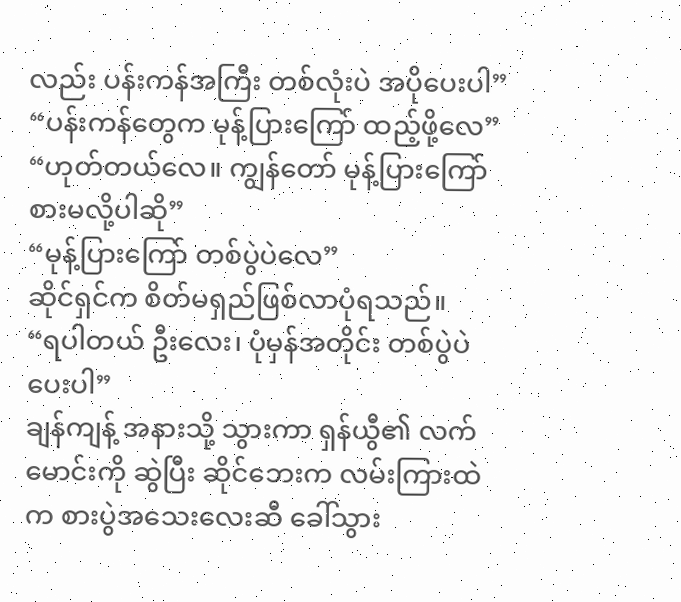လည်း ပန်းကန်အကြီး တစ်လုံးပဲ အပိုပေးပါ”
“ပန်းကန်တွေက မုန့်ပြားကြော် ထည့်ဖို့လေ”
“ဟုတ်တယ်လေ။ ကျွန်တော် မုန့်ပြားကြော် စားမလို့ပါဆို”
“မုန့်ပြားကြော် တစ်ပွဲပဲလေ”
ဆိုင်ရှင်က စိတ်မရှည်ဖြစ်လာပုံရသည်။
“ရပါတယ် ဦးလေး၊ ပုံမှန်အတိုင်း တစ်ပွဲပဲ ပေးပါ”
ချန်ကျန့် အနားသို့ သွားကာ ရှန်ယွီ၏ လက်မောင်းကို ဆွဲပြီး ဆိုင်ဘေးက လမ်းကြားထဲက စားပွဲအသေးလေးဆီ ခေါ်သွား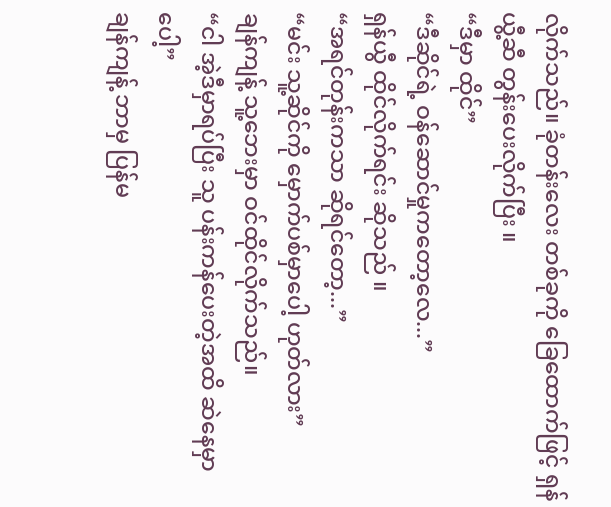လိုက်သည်။ ခုံတန်းလေး တစ်ခုကို ခြေထောက်ဖြင့် ရှန်ယွီ့ဆီ တွန်းပေးလိုက်ပြီး ။
“ဒီမှာ ထိုင်”
“ဒီဆိုင်ရဲ့ ဝန်ဆောင်မှုကတော့လေ...”
ရှန်ယွီ ထိုင်လိုက်ရင်း ဆိုသည် ။
“အရင်တုန်းကသာ ဆိုရင်တော့...”
“မင်း သူ့ဆိုင်ကို မှောက်ပစ်မှာပေါ့ ဟုတ်လား”
ချန်ကျန့် သူ့ဘေးမှာ ဝင်ထိုင်လိုက်သည်။
“ငါ အဲ့ဒီမှာရပ်ပြီး သူ ပန်းကန်ပေးတဲ့အထိ ဆဲနေမှာပေါ့”
ချန်ကျန့် ဘာမှ ပြန်မ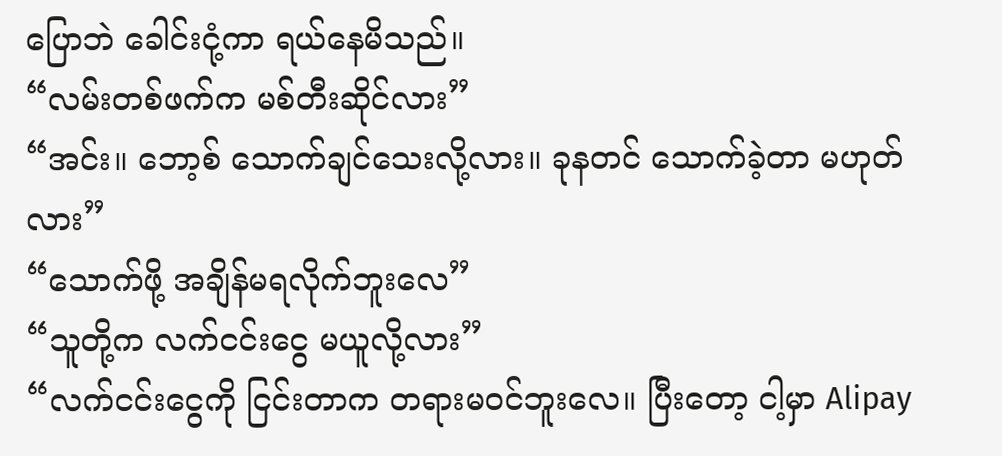ပြောဘဲ ခေါင်းငုံ့ကာ ရယ်နေမိသည်။
“လမ်းတစ်ဖက်က မစ်တီးဆိုင်လား”
“အင်း။ ဘော့စ် သောက်ချင်သေးလို့လား။ ခုနတင် သောက်ခဲ့တာ မဟုတ်လား”
“သောက်ဖို့ အချိန်မရလိုက်ဘူးလေ”
“သူတို့က လက်ငင်းငွေ မယူလို့လား”
“လက်ငင်းငွေကို ငြင်းတာက တရားမဝင်ဘူးလေ။ ပြီးတော့ ငါ့မှာ Alipay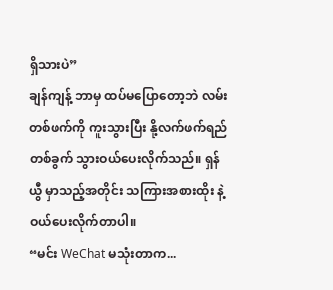ရှိသားပဲ”
ချန်ကျန့် ဘာမှ ထပ်မပြောတော့ဘဲ လမ်းတစ်ဖက်ကို ကူးသွားပြီး နို့လက်ဖက်ရည် တစ်ခွက် သွားဝယ်ပေးလိုက်သည်။ ရှန်ယွီ မှာသည့်အတိုင်း သကြားအစားထိုး နဲ့ ဝယ်ပေးလိုက်တာပါ။
“မင်း WeChat မသုံးတာက...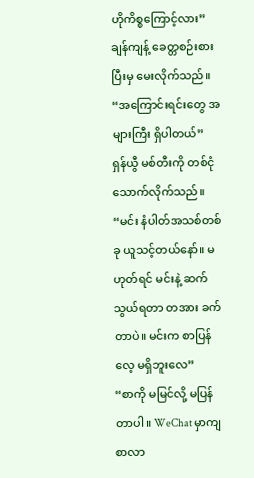ဟိုကိစ္စကြောင့်လား”
ချန်ကျန့် ခေတ္တစဉ်းစားပြီးမှ မေးလိုက်သည်။
“အကြောင်းရင်းတွေ အများကြီး ရှိပါတယ်”
ရှန်ယွီ မစ်တီးကို တစ်ငုံသောက်လိုက်သည်။
“မင်း နံပါတ်အသစ်တစ်ခု ယူသင့်တယ်နော်။ မဟုတ်ရင် မင်းနဲ့ ဆက်သွယ်ရတာ တအား ခက်တာပဲ။ မင်းက စာပြန်လေ့ မရှိဘူးလေ”
“စာကို မမြင်လို့ မပြန်တာပါ။ WeChat မှာကျ စာလာ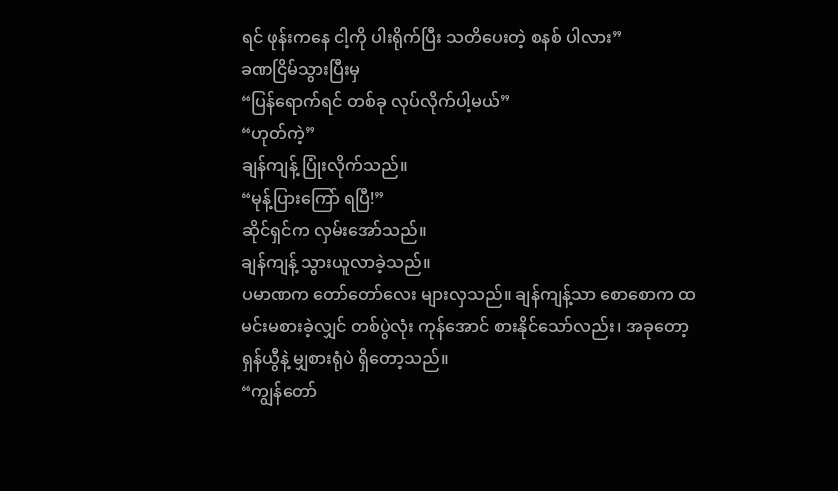ရင် ဖုန်းကနေ ငါ့ကို ပါးရိုက်ပြီး သတိပေးတဲ့ စနစ် ပါလား”
ခဏငြိမ်သွားပြီးမှ
“ပြန်ရောက်ရင် တစ်ခု လုပ်လိုက်ပါ့မယ်”
“ဟုတ်ကဲ့”
ချန်ကျန့် ပြုံးလိုက်သည်။
“မုန့်ပြားကြော် ရပြီ!”
ဆိုင်ရှင်က လှမ်းအော်သည်။
ချန်ကျန့် သွားယူလာခဲ့သည်။
ပမာဏက တော်တော်လေး များလှသည်။ ချန်ကျန့်သာ စောစောက ထမင်းမစားခဲ့လျှင် တစ်ပွဲလုံး ကုန်အောင် စားနိုင်သော်လည်း၊ အခုတော့ ရှန်ယွီနဲ့ မျှစားရုံပဲ ရှိတော့သည်။
“ကျွန်တော်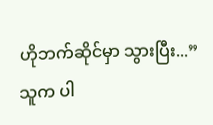ဟိုဘက်ဆိုင်မှာ သွားပြီး...”
သူက ပါ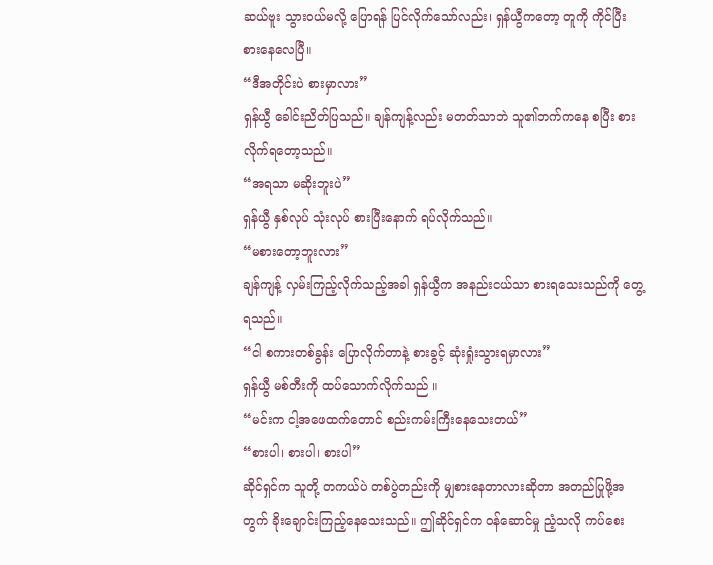ဆယ်ဗူး သွားဝယ်မလို့ ပြောရန် ပြင်လိုက်သော်လည်း၊ ရှန်ယွီကတော့ တူကို ကိုင်ပြီး စားနေလေပြီ။
“ဒီအတိုင်းပဲ စားမှာလား”
ရှန်ယွီ ခေါင်းညိတ်ပြသည်။ ချန်ကျန့်လည်း မတတ်သာဘဲ သူ၏ဘက်ကနေ စပြီး စားလိုက်ရတော့သည်။
“အရသာ မဆိုးဘူးပဲ”
ရှန်ယွီ နှစ်လုပ် သုံးလုပ် စားပြီးနောက် ရပ်လိုက်သည်။
“မစားတော့ဘူးလား”
ချန်ကျန့် လှမ်းကြည့်လိုက်သည့်အခါ ရှန်ယွီက အနည်းငယ်သာ စားရသေးသည်ကို တွေ့ရသည်။
“ငါ စကားတစ်ခွန်း ပြောလိုက်တာနဲ့ စားခွင့် ဆုံးရှုံးသွားရမှာလား”
ရှန်ယွီ မစ်တီးကို ထပ်သောက်လိုက်သည် ။
“မင်းက ငါ့အဖေထက်တောင် စည်းကမ်းကြီးနေသေးတယ်”
“စားပါ၊ စားပါ၊ စားပါ”
ဆိုင်ရှင်က သူတို့ တကယ်ပဲ တစ်ပွဲတည်းကို မျှစားနေတာလားဆိုတာ အတည်ပြုဖို့အတွက် ခိုးချောင်းကြည့်နေသေးသည်။ ဤဆိုင်ရှင်က ဝန်ဆောင်မှု ညံ့သလို ကပ်စေး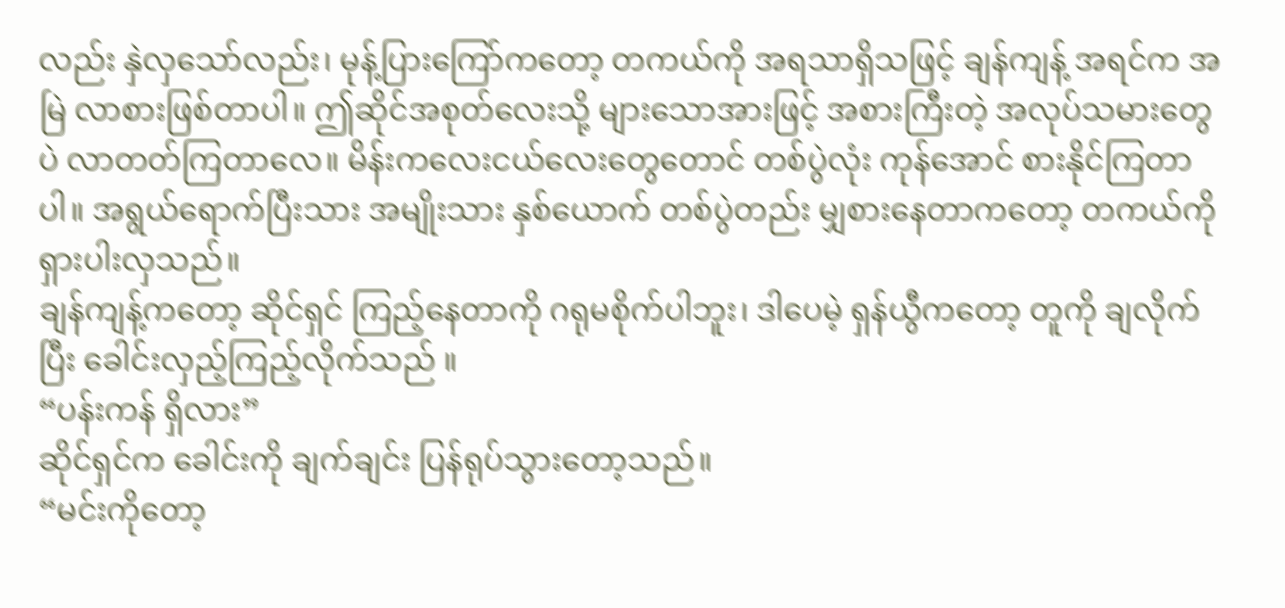လည်း နှဲလှသော်လည်း၊ မုန့်ပြားကြော်ကတော့ တကယ်ကို အရသာရှိသဖြင့် ချန်ကျန့် အရင်က အမြဲ လာစားဖြစ်တာပါ။ ဤဆိုင်အစုတ်လေးသို့ များသောအားဖြင့် အစားကြီးတဲ့ အလုပ်သမားတွေပဲ လာတတ်ကြတာလေ။ မိန်းကလေးငယ်လေးတွေတောင် တစ်ပွဲလုံး ကုန်အောင် စားနိုင်ကြတာပါ။ အရွယ်ရောက်ပြီးသား အမျိုးသား နှစ်ယောက် တစ်ပွဲတည်း မျှစားနေတာကတော့ တကယ်ကို ရှားပါးလှသည်။
ချန်ကျန့်ကတော့ ဆိုင်ရှင် ကြည့်နေတာကို ဂရုမစိုက်ပါဘူး၊ ဒါပေမဲ့ ရှန်ယွီကတော့ တူကို ချလိုက်ပြီး ခေါင်းလှည့်ကြည့်လိုက်သည် ။
“ပန်းကန် ရှိလား”
ဆိုင်ရှင်က ခေါင်းကို ချက်ချင်း ပြန်ရုပ်သွားတော့သည်။
“မင်းကိုတော့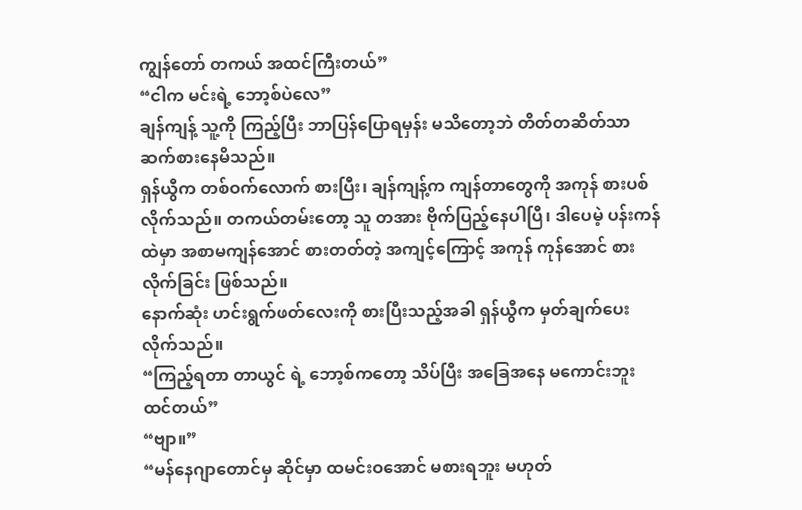ကျွန်တော် တကယ် အထင်ကြီးတယ်”
“ငါက မင်းရဲ့ ဘော့စ်ပဲလေ”
ချန်ကျန့် သူ့ကို ကြည့်ပြီး ဘာပြန်ပြောရမှန်း မသိတော့ဘဲ တိတ်တဆိတ်သာ ဆက်စားနေမိသည်။
ရှန်ယွီက တစ်ဝက်လောက် စားပြီး၊ ချန်ကျန့်က ကျန်တာတွေကို အကုန် စားပစ်လိုက်သည်။ တကယ်တမ်းတော့ သူ တအား ဗိုက်ပြည့်နေပါပြီ၊ ဒါပေမဲ့ ပန်းကန်ထဲမှာ အစာမကျန်အောင် စားတတ်တဲ့ အကျင့်ကြောင့် အကုန် ကုန်အောင် စားလိုက်ခြင်း ဖြစ်သည်။
နောက်ဆုံး ဟင်းရွက်ဖတ်လေးကို စားပြီးသည့်အခါ ရှန်ယွီက မှတ်ချက်ပေးလိုက်သည်။
“ကြည့်ရတာ တာယွင် ရဲ့ ဘော့စ်ကတော့ သိပ်ပြီး အခြေအနေ မကောင်းဘူး ထင်တယ်”
“ဗျာ။”
“မန်နေဂျာတောင်မှ ဆိုင်မှာ ထမင်းဝအောင် မစားရဘူး မဟုတ်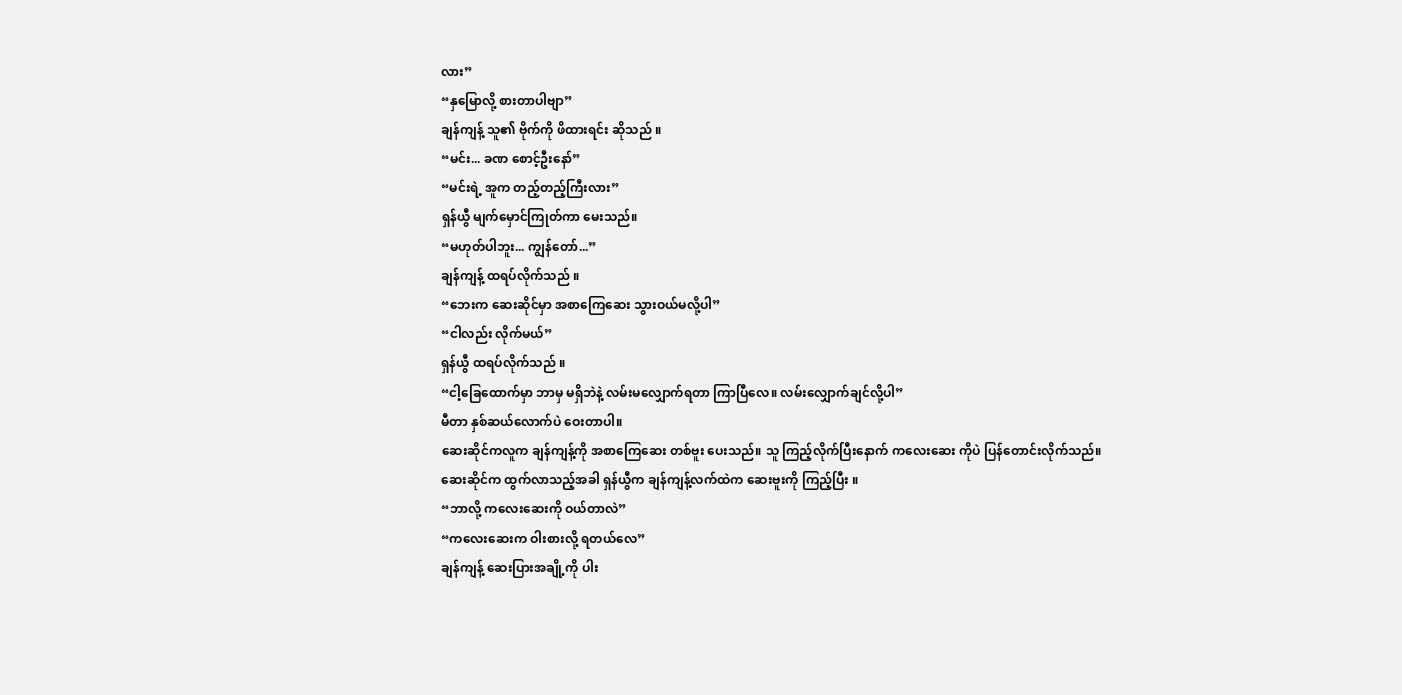လား”
“နှမြောလို့ စားတာပါဗျာ”
ချန်ကျန့် သူ၏ ဗိုက်ကို ဖိထားရင်း ဆိုသည် ။
“မင်း... ခဏ စောင့်ဦးနော်”
“မင်းရဲ့ အူက တည့်တည့်ကြီးလား”
ရှန်ယွီ မျက်မှောင်ကြုတ်ကာ မေးသည်။
“မဟုတ်ပါဘူး... ကျွန်တော်...”
ချန်ကျန့် ထရပ်လိုက်သည် ။
“ဘေးက ဆေးဆိုင်မှာ အစာကြေဆေး သွားဝယ်မလို့ပါ”
“ငါလည်း လိုက်မယ်”
ရှန်ယွီ ထရပ်လိုက်သည် ။
“ငါ့ခြေထောက်မှာ ဘာမှ မရှိဘဲနဲ့ လမ်းမလျှောက်ရတာ ကြာပြီလေ။ လမ်းလျှောက်ချင်လို့ပါ”
မီတာ နှစ်ဆယ်လောက်ပဲ ဝေးတာပါ။
ဆေးဆိုင်ကလူက ချန်ကျန့်ကို အစာကြေဆေး တစ်ဗူး ပေးသည်။ သူ ကြည့်လိုက်ပြီးနောက် ကလေးဆေး ကိုပဲ ပြန်တောင်းလိုက်သည်။
ဆေးဆိုင်က ထွက်လာသည့်အခါ ရှန်ယွီက ချန်ကျန့်လက်ထဲက ဆေးဗူးကို ကြည့်ပြီး ။
“ဘာလို့ ကလေးဆေးကို ဝယ်တာလဲ”
“ကလေးဆေးက ဝါးစားလို့ ရတယ်လေ”
ချန်ကျန့် ဆေးပြားအချို့ကို ပါး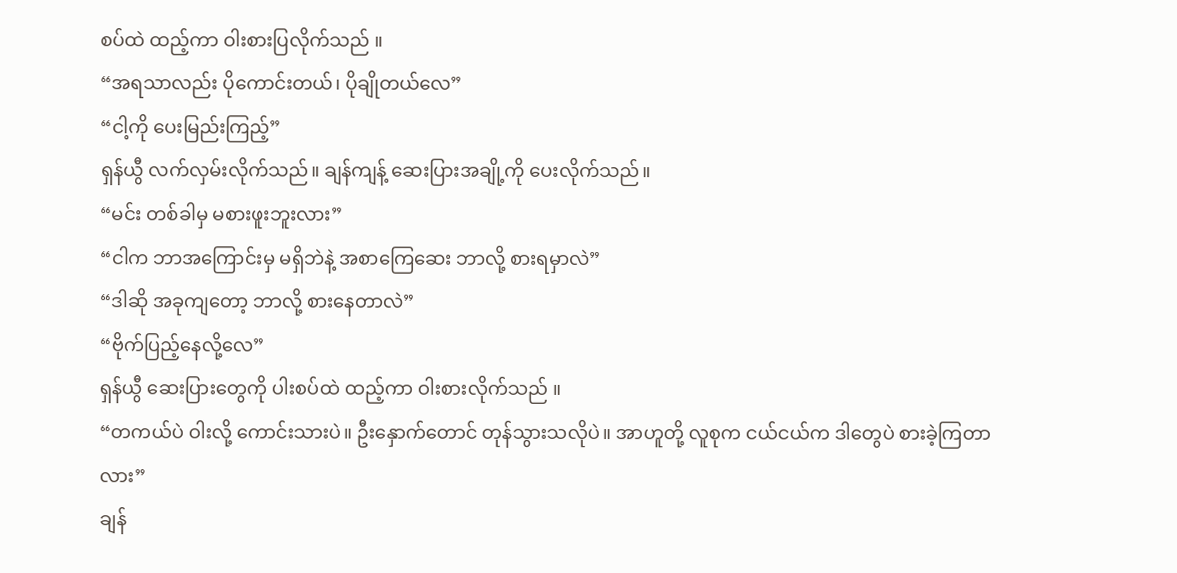စပ်ထဲ ထည့်ကာ ဝါးစားပြလိုက်သည် ။
“အရသာလည်း ပိုကောင်းတယ်၊ ပိုချိုတယ်လေ”
“ငါ့ကို ပေးမြည်းကြည့်”
ရှန်ယွီ လက်လှမ်းလိုက်သည်။ ချန်ကျန့် ဆေးပြားအချို့ကို ပေးလိုက်သည်။
“မင်း တစ်ခါမှ မစားဖူးဘူးလား”
“ငါက ဘာအကြောင်းမှ မရှိဘဲနဲ့ အစာကြေဆေး ဘာလို့ စားရမှာလဲ”
“ဒါဆို အခုကျတော့ ဘာလို့ စားနေတာလဲ”
“ဗိုက်ပြည့်နေလို့လေ”
ရှန်ယွီ ဆေးပြားတွေကို ပါးစပ်ထဲ ထည့်ကာ ဝါးစားလိုက်သည် ။
“တကယ်ပဲ ဝါးလို့ ကောင်းသားပဲ။ ဦးနှောက်တောင် တုန်သွားသလိုပဲ။ အာဟူတို့ လူစုက ငယ်ငယ်က ဒါတွေပဲ စားခဲ့ကြတာလား”
ချန်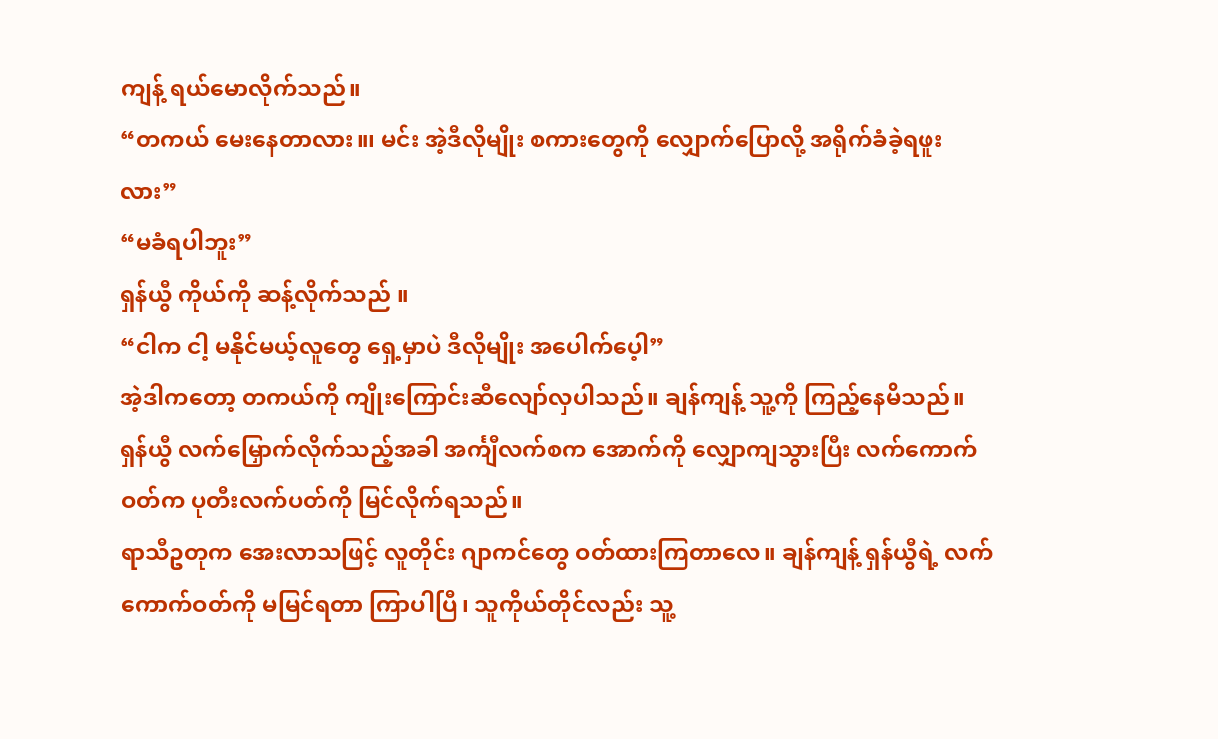ကျန့် ရယ်မောလိုက်သည်။
“တကယ် မေးနေတာလား။၊ မင်း အဲ့ဒီလိုမျိုး စကားတွေကို လျှောက်ပြောလို့ အရိုက်ခံခဲ့ရဖူးလား”
“မခံရပါဘူး”
ရှန်ယွီ ကိုယ်ကို ဆန့်လိုက်သည် ။
“ငါက ငါ့ မနိုင်မယ့်လူတွေ ရှေ့မှာပဲ ဒီလိုမျိုး အပေါက်ပေ့ါ”
အဲ့ဒါကတော့ တကယ်ကို ကျိုးကြောင်းဆီလျော်လှပါသည်။ ချန်ကျန့် သူ့ကို ကြည့်နေမိသည်။
ရှန်ယွီ လက်မြှောက်လိုက်သည့်အခါ အင်္ကျီလက်စက အောက်ကို လျှောကျသွားပြီး လက်ကောက်ဝတ်က ပုတီးလက်ပတ်ကို မြင်လိုက်ရသည်။
ရာသီဥတုက အေးလာသဖြင့် လူတိုင်း ဂျာကင်တွေ ဝတ်ထားကြတာလေ။ ချန်ကျန့် ရှန်ယွီရဲ့ လက်ကောက်ဝတ်ကို မမြင်ရတာ ကြာပါပြီ၊ သူကိုယ်တိုင်လည်း သူ့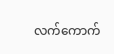လက်ကောက်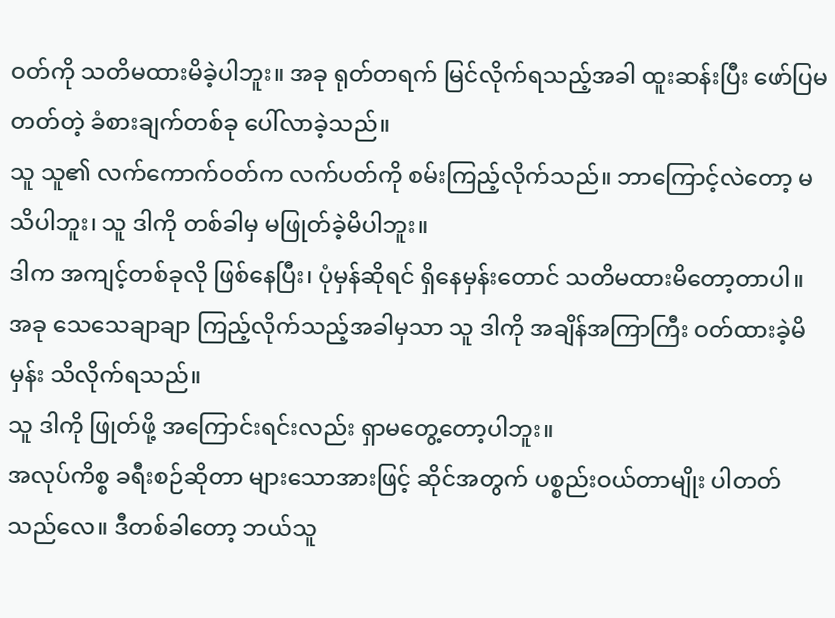ဝတ်ကို သတိမထားမိခဲ့ပါဘူး။ အခု ရုတ်တရက် မြင်လိုက်ရသည့်အခါ ထူးဆန်းပြီး ဖော်ပြမတတ်တဲ့ ခံစားချက်တစ်ခု ပေါ်လာခဲ့သည်။
သူ သူ၏ လက်ကောက်ဝတ်က လက်ပတ်ကို စမ်းကြည့်လိုက်သည်။ ဘာကြောင့်လဲတော့ မသိပါဘူး၊ သူ ဒါကို တစ်ခါမှ မဖြုတ်ခဲ့မိပါဘူး။
ဒါက အကျင့်တစ်ခုလို ဖြစ်နေပြီး၊ ပုံမှန်ဆိုရင် ရှိနေမှန်းတောင် သတိမထားမိတော့တာပါ။
အခု သေသေချာချာ ကြည့်လိုက်သည့်အခါမှသာ သူ ဒါကို အချိန်အကြာကြီး ဝတ်ထားခဲ့မိမှန်း သိလိုက်ရသည်။
သူ ဒါကို ဖြုတ်ဖို့ အကြောင်းရင်းလည်း ရှာမတွေ့တော့ပါဘူး။
အလုပ်ကိစ္စ ခရီးစဉ်ဆိုတာ များသောအားဖြင့် ဆိုင်အတွက် ပစ္စည်းဝယ်တာမျိုး ပါတတ်သည်လေ။ ဒီတစ်ခါတော့ ဘယ်သူ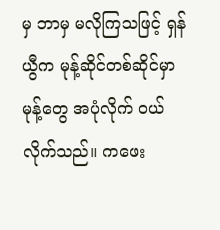မှ ဘာမှ မလိုကြသဖြင့် ရှန်ယွီက မုန့်ဆိုင်တစ်ဆိုင်မှာ မုန့်တွေ အပုံလိုက် ဝယ်လိုက်သည်။ ကဖေး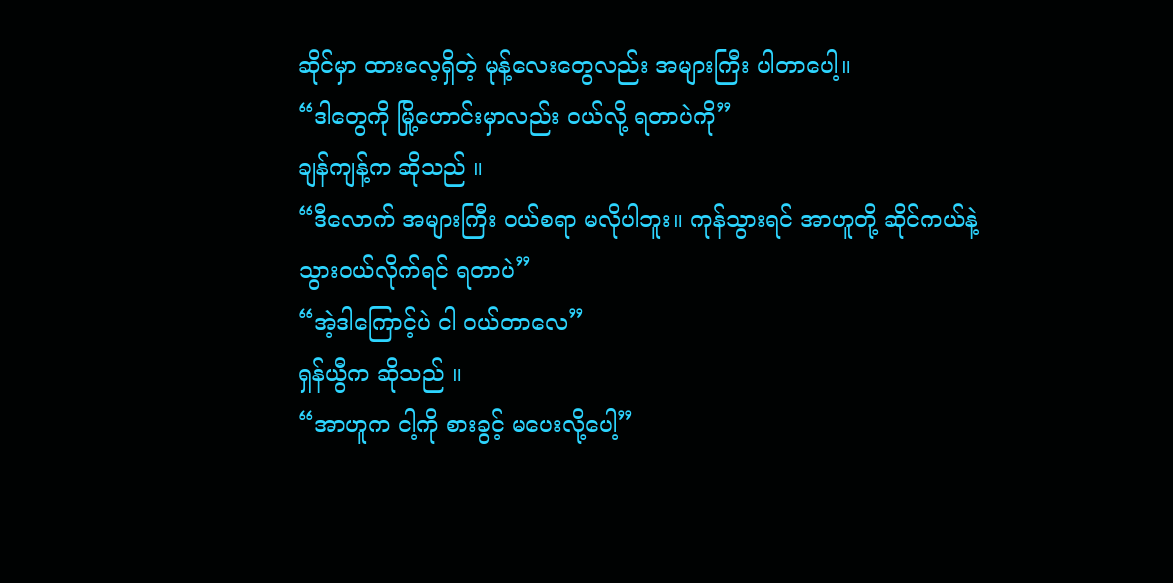ဆိုင်မှာ ထားလေ့ရှိတဲ့ မုန့်လေးတွေလည်း အများကြီး ပါတာပေါ့။
“ဒါတွေကို မြို့ဟောင်းမှာလည်း ဝယ်လို့ ရတာပဲကို”
ချန်ကျန့်က ဆိုသည် ။
“ဒီလောက် အများကြီး ဝယ်စရာ မလိုပါဘူး။ ကုန်သွားရင် အာဟူတို့ ဆိုင်ကယ်နဲ့ သွားဝယ်လိုက်ရင် ရတာပဲ”
“အဲ့ဒါကြောင့်ပဲ ငါ ဝယ်တာလေ”
ရှန်ယွီက ဆိုသည် ။
“အာဟူက ငါ့ကို စားခွင့် မပေးလို့ပေါ့”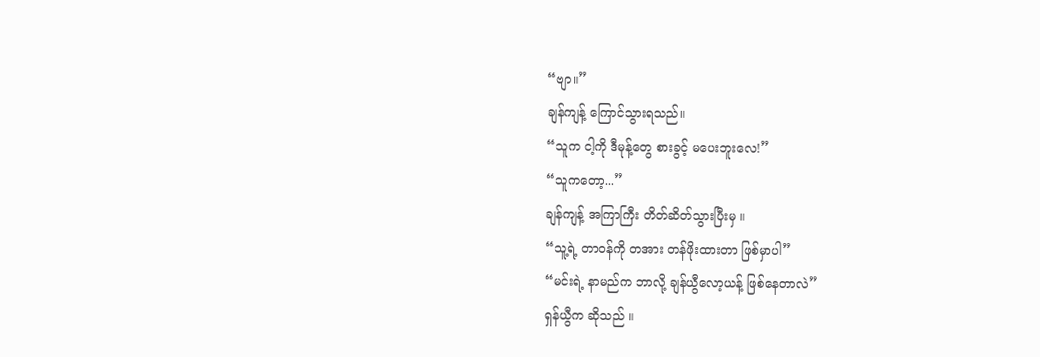“ဗျာ။”
ချန်ကျန့် ကြောင်သွားရသည်။
“သူက ငါ့ကို ဒီမုန့်တွေ စားခွင့် မပေးဘူးလေ!”
“သူကတော့...”
ချန်ကျန့် အကြာကြီး တိတ်ဆိတ်သွားပြီးမှ ။
“သူ့ရဲ့ တာဝန်ကို တအား တန်ဖိုးထားတာ ဖြစ်မှာပါ”
“မင်းရဲ့ နာမည်က ဘာလို့ ချန်ယွီလော့ယန့် ဖြစ်နေတာလဲ”
ရှန်ယွီက ဆိုသည် ။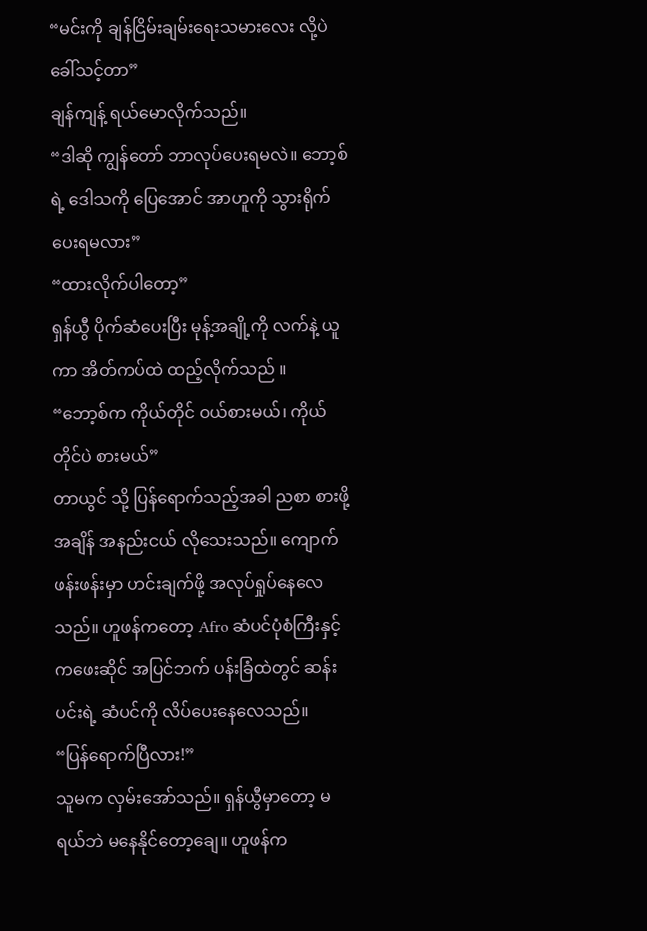“မင်းကို ချန်ငြိမ်းချမ်းရေးသမားလေး လို့ပဲ ခေါ်သင့်တာ”
ချန်ကျန့် ရယ်မောလိုက်သည်။
“ဒါဆို ကျွန်တော် ဘာလုပ်ပေးရမလဲ။ ဘော့စ်ရဲ့ ဒေါသကို ပြေအောင် အာဟူကို သွားရိုက်ပေးရမလား”
“ထားလိုက်ပါတော့”
ရှန်ယွီ ပိုက်ဆံပေးပြီး မုန့်အချို့ကို လက်နဲ့ ယူကာ အိတ်ကပ်ထဲ ထည့်လိုက်သည် ။
“ဘော့စ်က ကိုယ်တိုင် ဝယ်စားမယ်၊ ကိုယ်တိုင်ပဲ စားမယ်”
တာယွင် သို့ ပြန်ရောက်သည့်အခါ ညစာ စားဖို့ အချိန် အနည်းငယ် လိုသေးသည်။ ကျောက်ဖန်းဖန်းမှာ ဟင်းချက်ဖို့ အလုပ်ရှုပ်နေလေသည်။ ဟူဖန်ကတော့ Afro ဆံပင်ပုံစံကြီးနှင့် ကဖေးဆိုင် အပြင်ဘက် ပန်းခြံထဲတွင် ဆန်းပင်းရဲ့ ဆံပင်ကို လိပ်ပေးနေလေသည်။
“ပြန်ရောက်ပြီလား!”
သူမက လှမ်းအော်သည်။ ရှန်ယွီမှာတော့ မရယ်ဘဲ မနေနိုင်တော့ချေ။ ဟူဖန်က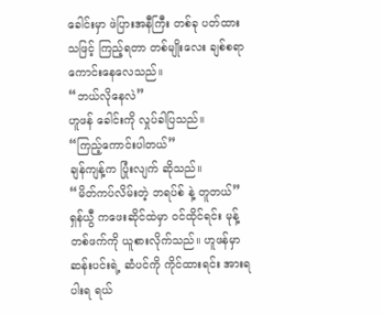ခေါင်းမှာ ဖဲပြားအနီကြီး တစ်ခု ပတ်ထားသဖြင့် ကြည့်ရတာ တစ်မျိုးလေး ချစ်စရာ ကောင်းနေလေသည်။
“ဘယ်လိုနေလဲ”
ဟူဖန် ခေါင်းကို လှုပ်ခါပြသည်။
“ကြည့်ကောင်းပါတယ်”
ချန်ကျန့်က ပြုံးလျက် ဆိုသည်။
“မိတ်ကပ်လိမ်းတဲ့ ဘရပ်စ် နဲ့ တူတယ်”
ရှန်ယွီ ကဖေးဆိုင်ထဲမှာ ဝင်ထိုင်ရင်း မုန့်တစ်ဖက်ကို ယူစားလိုက်သည်။ ဟူဖန်မှာ ဆန်းပင်းရဲ့ ဆံပင်ကို ကိုင်ထားရင်း အားရပါးရ ရယ်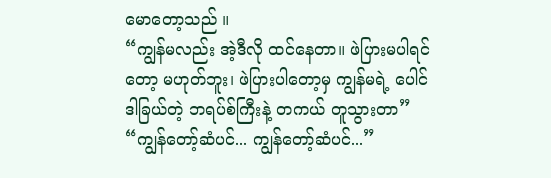မောတော့သည် ။
“ကျွန်မလည်း အဲ့ဒီလို ထင်နေတာ။ ဖဲပြားမပါရင်တော့ မဟုတ်ဘူး၊ ဖဲပြားပါတော့မှ ကျွန်မရဲ့ ပေါင်ဒါခြယ်တဲ့ ဘရပ်စ်ကြီးနဲ့ တကယ် တူသွားတာ”
“ကျွန်တော့်ဆံပင်... ကျွန်တော့်ဆံပင်...”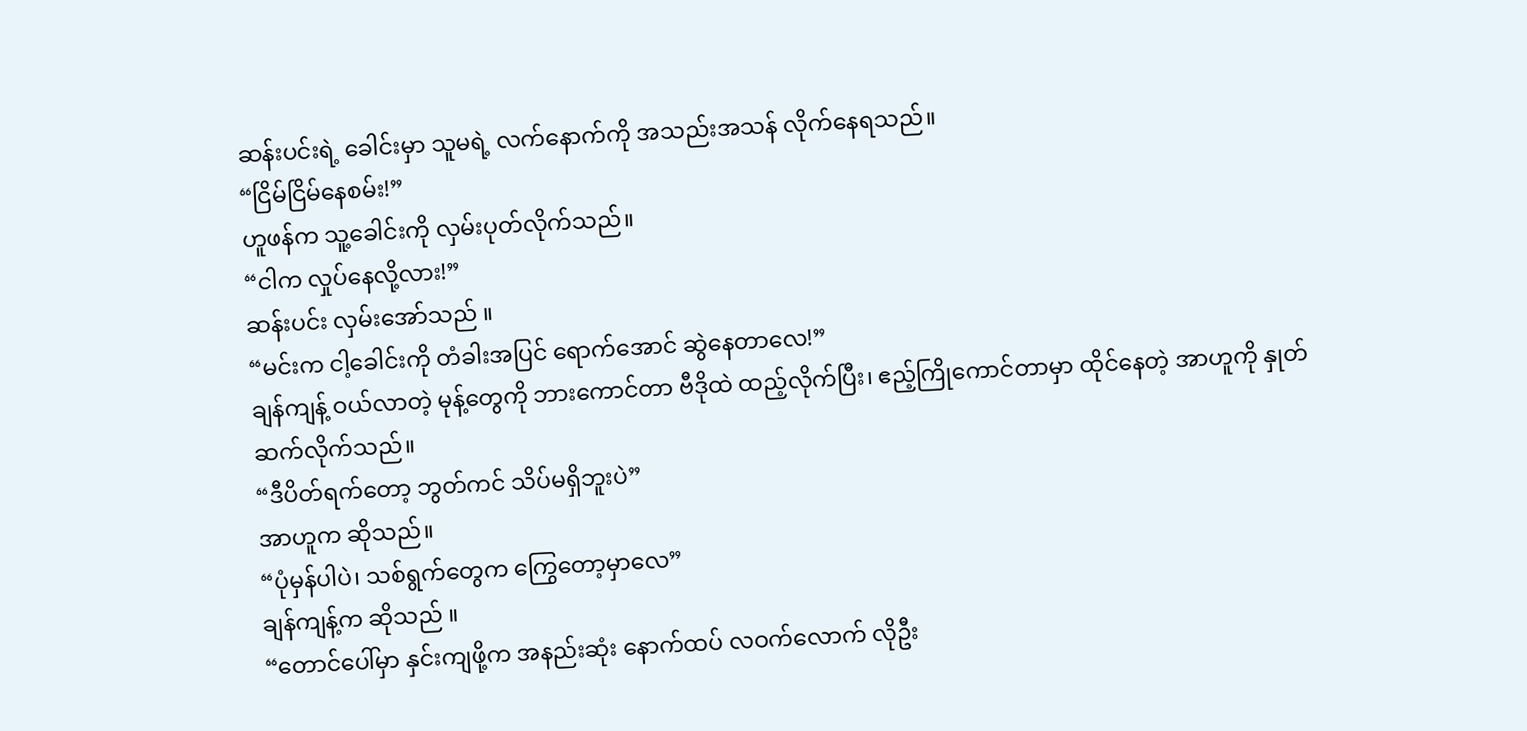ဆန်းပင်းရဲ့ ခေါင်းမှာ သူမရဲ့ လက်နောက်ကို အသည်းအသန် လိုက်နေရသည်။
“ငြိမ်ငြိမ်နေစမ်း!”
ဟူဖန်က သူ့ခေါင်းကို လှမ်းပုတ်လိုက်သည်။
“ငါက လှုပ်နေလို့လား!”
ဆန်းပင်း လှမ်းအော်သည် ။
“မင်းက ငါ့ခေါင်းကို တံခါးအပြင် ရောက်အောင် ဆွဲနေတာလေ!”
ချန်ကျန့် ဝယ်လာတဲ့ မုန့်တွေကို ဘားကောင်တာ ဗီဒိုထဲ ထည့်လိုက်ပြီး၊ ဧည့်ကြိုကောင်တာမှာ ထိုင်နေတဲ့ အာဟူကို နှုတ်ဆက်လိုက်သည်။
“ဒီပိတ်ရက်တော့ ဘွတ်ကင် သိပ်မရှိဘူးပဲ”
အာဟူက ဆိုသည်။
“ပုံမှန်ပါပဲ၊ သစ်ရွက်တွေက ကြွေတော့မှာလေ”
ချန်ကျန့်က ဆိုသည် ။
“တောင်ပေါ်မှာ နှင်းကျဖို့က အနည်းဆုံး နောက်ထပ် လဝက်လောက် လိုဦး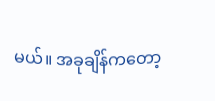မယ်။ အခုချိန်ကတော့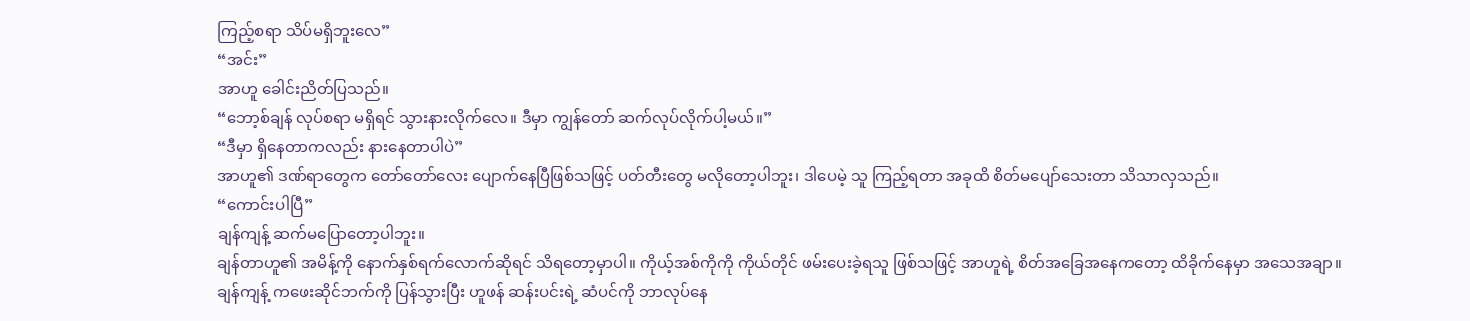ကြည့်စရာ သိပ်မရှိဘူးလေ”
“အင်း”
အာဟူ ခေါင်းညိတ်ပြသည်။
“ဘော့စ်ချန် လုပ်စရာ မရှိရင် သွားနားလိုက်လေ။ ဒီမှာ ကျွန်တော် ဆက်လုပ်လိုက်ပါ့မယ်။”
“ဒီမှာ ရှိနေတာကလည်း နားနေတာပါပဲ”
အာဟူ၏ ဒဏ်ရာတွေက တော်တော်လေး ပျောက်နေပြီဖြစ်သဖြင့် ပတ်တီးတွေ မလိုတော့ပါဘူး၊ ဒါပေမဲ့ သူ ကြည့်ရတာ အခုထိ စိတ်မပျော်သေးတာ သိသာလှသည်။
“ကောင်းပါပြီ”
ချန်ကျန့် ဆက်မပြောတော့ပါဘူး။
ချန်တာဟူ၏ အမိန့်ကို နောက်နှစ်ရက်လောက်ဆိုရင် သိရတော့မှာပါ။ ကိုယ့်အစ်ကိုကို ကိုယ်တိုင် ဖမ်းပေးခဲ့ရသူ ဖြစ်သဖြင့် အာဟူရဲ့ စိတ်အခြေအနေကတော့ ထိခိုက်နေမှာ အသေအချာ။
ချန်ကျန့် ကဖေးဆိုင်ဘက်ကို ပြန်သွားပြီး ဟူဖန် ဆန်းပင်းရဲ့ ဆံပင်ကို ဘာလုပ်နေ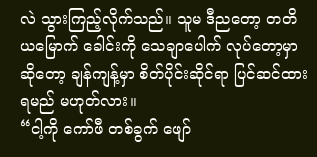လဲ သွားကြည့်လိုက်သည်။ သူမ ဒီညတော့ တတိယမြောက် ခေါင်းကို သေချာပေါက် လုပ်တော့မှာဆိုတော့ ချန်ကျန့်မှာ စိတ်ပိုင်းဆိုင်ရာ ပြင်ဆင်ထားရမည် မဟုတ်လား။
“ငါ့ကို ကော်ဖီ တစ်ခွက် ဖျော်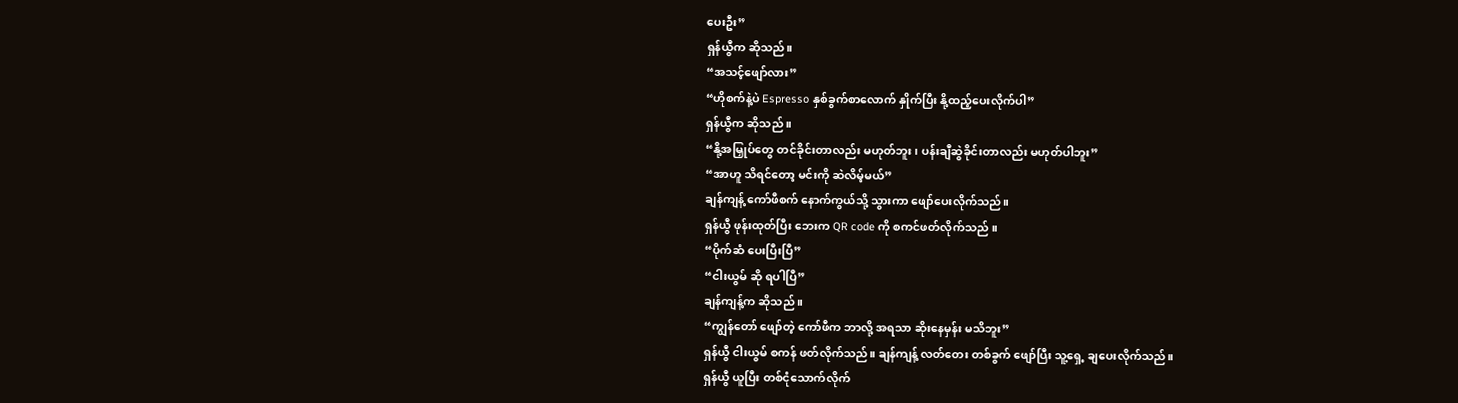ပေးဦး”
ရှန်ယွီက ဆိုသည်။
“အသင့်ဖျော်လား”
“ဟိုစက်နဲ့ပဲ Espresso နှစ်ခွက်စာလောက် နှိုက်ပြီး နို့ထည့်ပေးလိုက်ပါ”
ရှန်ယွီက ဆိုသည် ။
“နို့အမြှုပ်တွေ တင်ခိုင်းတာလည်း မဟုတ်ဘူး၊ ပန်းချီဆွဲခိုင်းတာလည်း မဟုတ်ပါဘူး”
“အာဟူ သိရင်တော့ မင်းကို ဆဲလိမ့်မယ်”
ချန်ကျန့် ကော်ဖီစက် နောက်ကွယ်သို့ သွားကာ ဖျော်ပေးလိုက်သည်။
ရှန်ယွီ ဖုန်းထုတ်ပြီး ဘေးက QR code ကို စကင်ဖတ်လိုက်သည် ။
“ပိုက်ဆံ ပေးပြီးပြီ”
“ငါးယွမ် ဆို ရပါပြီ”
ချန်ကျန့်က ဆိုသည် ။
“ကျွန်တော် ဖျော်တဲ့ ကော်ဖီက ဘာလို့ အရသာ ဆိုးနေမှန်း မသိဘူး”
ရှန်ယွီ ငါးယွမ် စကန် ဖတ်လိုက်သည်။ ချန်ကျန့် လတ်တေး တစ်ခွက် ဖျော်ပြီး သူ့ရှေ့ ချပေးလိုက်သည်။
ရှန်ယွီ ယူပြီး တစ်ငုံသောက်လိုက်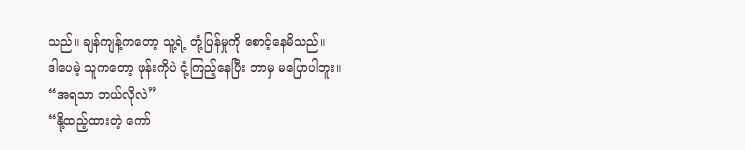သည်။ ချန်ကျန့်ကတော့ သူ့ရဲ့ တုံ့ပြန်မှုကို စောင့်နေမိသည်။
ဒါပေမဲ့ သူကတော့ ဖုန်းကိုပဲ ငုံ့ကြည့်နေပြီး ဘာမှ မပြောပါဘူး။
“အရသာ ဘယ်လိုလဲ”
“နို့ထည့်ထားတဲ့ ကော်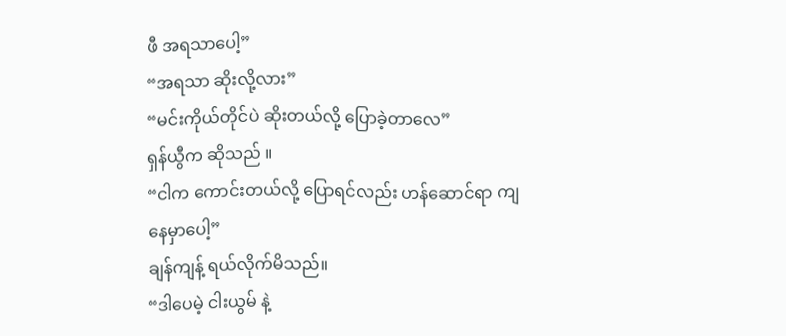ဖီ အရသာပေါ့”
“အရသာ ဆိုးလို့လား”
“မင်းကိုယ်တိုင်ပဲ ဆိုးတယ်လို့ ပြောခဲ့တာလေ”
ရှန်ယွီက ဆိုသည် ။
“ငါက ကောင်းတယ်လို့ ပြောရင်လည်း ဟန်ဆောင်ရာ ကျနေမှာပေါ့”
ချန်ကျန့် ရယ်လိုက်မိသည်။
“ဒါပေမဲ့ ငါးယွမ် နဲ့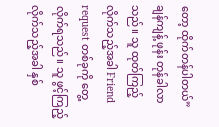တော့ ထိုက်တန်ပါတယ်”
ချန်ကျန့် ဖုန်း တုန်ခါလာသည်။ သူ ထုတ်ကြည့်လိုက်သည့်အခါ Friend request တစ်ခုကို တွေ့လိုက်ရသည်။ သူ ဖွင့်ကြည့်လိုက်သည့်အခါ နှစ်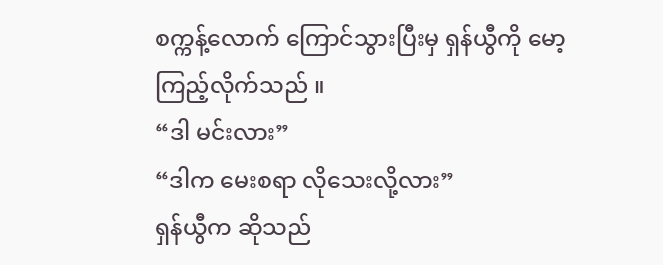စက္ကန့်လောက် ကြောင်သွားပြီးမှ ရှန်ယွီကို မော့ကြည့်လိုက်သည် ။
“ဒါ မင်းလား”
“ဒါက မေးစရာ လိုသေးလို့လား”
ရှန်ယွီက ဆိုသည်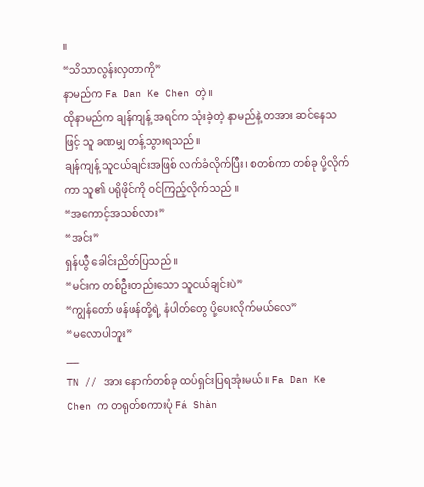။
“သိသာလွန်းလှတာကို”
နာမည်က Fa Dan Ke Chen တဲ့။
ထိုနာမည်က ချန်ကျန့် အရင်က သုံးခဲ့တဲ့ နာမည်နဲ့ တအား ဆင်နေသဖြင့် သူ ခဏမျှ တန့်သွားရသည်။
ချန်ကျန့် သူငယ်ချင်းအဖြစ် လက်ခံလိုက်ပြီး၊ စတစ်ကာ တစ်ခု ပို့လိုက်ကာ သူ၏ ပရိုဖိုင်ကို ဝင်ကြည့်လိုက်သည် ။
“အကောင့်အသစ်လား”
“အင်း”
ရှန်ယွီ ခေါင်းညိတ်ပြသည် ။
“မင်းက တစ်ဦးတည်းသော သူငယ်ချင်းပဲ”
“ကျွန်တော် ဖန်ဖန်တို့ရဲ့ နံပါတ်တွေ ပို့ပေးလိုက်မယ်လေ”
“မလောပါဘူး”
___
TN // အား နောက်တစ်ခု ထပ်ရှင်းပြရအုံးမယ်။ Fa Dan Ke Chen က တရုတ်စကားပုံ Fá Shàn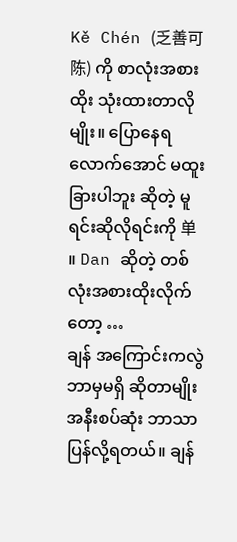Kě Chén (乏善可陈) ကို စာလုံးအစားထိုး သုံးထားတာလိုမျိုး။ ပြောနေရလောက်အောင် မထူးခြားပါဘူး ဆိုတဲ့ မူရင်းဆိုလိုရင်းကို 单 ။ Dan ဆိုတဲ့ တစ်လုံးအစားထိုးလိုက်တော့ …
ချန် အကြောင်းကလွဲဘာမှမရှိ ဆိုတာမျိုး အနီးစပ်ဆုံး ဘာသာပြန်လို့ရတယ်။ ချန်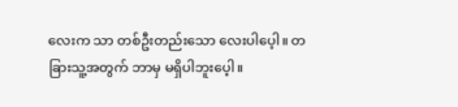လေးက သာ တစ်ဦးတည်းသော လေးပါပေ့ါ။ တခြားသူ့အတွက် ဘာမှ မရှိပါဘူးပေ့ါ။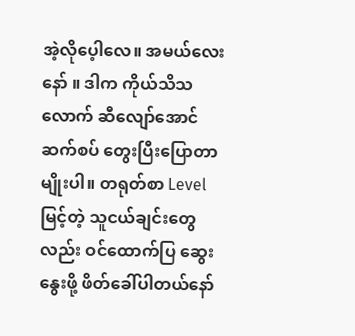အဲ့လိုပေ့ါလေ။ အမယ်လေးနော် ။ ဒါက ကိုယ်သိသလောက် ဆီလျော်အောင် ဆက်စပ် တွေးပြီးပြောတာမျိုးပါ။ တရုတ်စာ Level မြင့်တဲ့ သူငယ်ချင်းတွေလည်း ဝင်ထောက်ပြ ဆွေးနွေးဖို့ ဖိတ်ခေါ်ပါတယ်နော်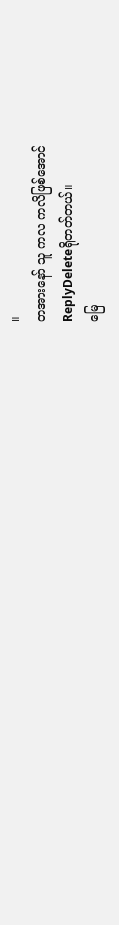။
တအားနော် သူ ကလ ကလိဖြစ်အောင်
ReplyDeleteရိုတတ်တယ်။
မြေ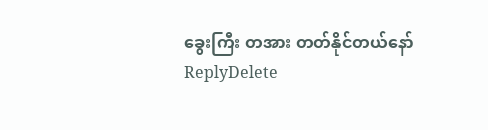ခွေးကြီး တအား တတ်နိုင်တယ်နော်
ReplyDelete